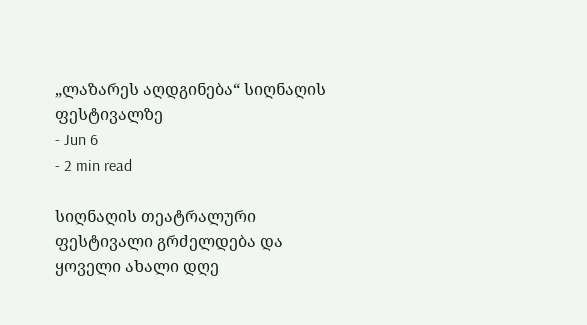„ლაზარეს აღდგინება“ სიღნაღის ფესტივალზე
- Jun 6
- 2 min read

სიღნაღის თეატრალური ფესტივალი გრძელდება და ყოველი ახალი დღე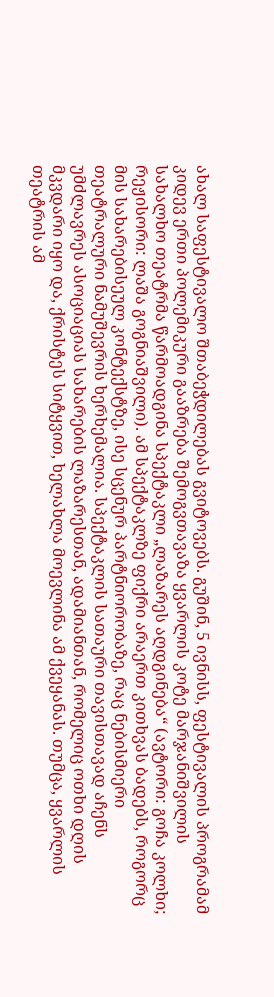ახალ საფესტივალო შთაბეჭდილებას გვიტოვებს. გუშინ, 5 ივნისს, ფესტივალის პროგრამამ კიდევ ერთი პოლემიკური გააზრება შემოგვთავაზა ყვარლის კოტე მარჯანიშვილის სახალხო თეატრმა წარმოადგინა სპექტაკლი „ლაზარეს აღდგინება“ (ავტორი: გოჩა კოლხი; რეჟისორი: ლაშა გოგნიაშვილი). ამ სპექტაკლზე ფიქრი არაერთ კითხვას ბადებს, როგორც მის სახარებისეულ კონტექსტზე, ისე სცენურ პარტნიორობაზე, რაც ნებისმიერი თეატრალური ნამუშევრის ხერხემალია. სპექტაკლის სათაური თავისთავად აჩენს უმძლავრეს ასოციაციას სახარების ლაზარესთან, ადამიანთან, რომელიც ოთხი დღის მკვდარი იყო და, ქრისტეს სიტყვით, ხელახლა მოევლინა ამ ქვეყანას. თუმცა, ყვარლის თეატრის ამ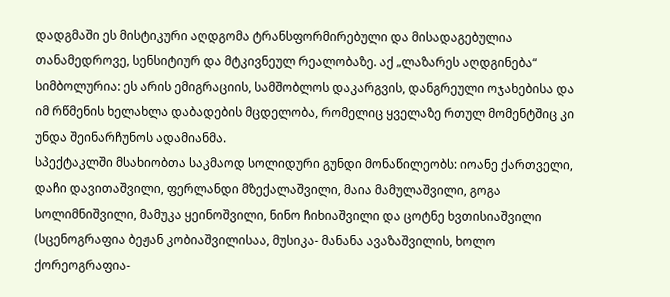დადგმაში ეს მისტიკური აღდგომა ტრანსფორმირებული და მისადაგებულია თანამედროვე, სენსიტიურ და მტკივნეულ რეალობაზე. აქ „ლაზარეს აღდგინება“ სიმბოლურია: ეს არის ემიგრაციის, სამშობლოს დაკარგვის, დანგრეული ოჯახებისა და იმ რწმენის ხელახლა დაბადების მცდელობა, რომელიც ყველაზე რთულ მომენტშიც კი უნდა შეინარჩუნოს ადამიანმა.
სპექტაკლში მსახიობთა საკმაოდ სოლიდური გუნდი მონაწილეობს: იოანე ქართველი, დაჩი დავითაშვილი, ფერლანდი მზექალაშვილი, მაია მამულაშვილი, გოგა სოლიმნიშვილი, მამუკა ყეინოშვილი, ნინო ჩიხიაშვილი და ცოტნე ხვთისიაშვილი (სცენოგრაფია ბეჟან კობიაშვილისაა, მუსიკა- მანანა ავაზაშვილის, ხოლო ქორეოგრაფია-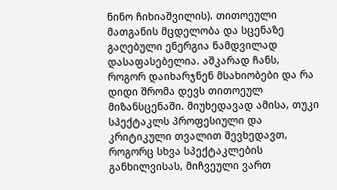ნინო ჩიხიაშვილის). თითოეული მათგანის მცდელობა და სცენაზე გაღებული ენერგია ნამდვილად დასაფასებელია. აშკარად ჩანს, როგორ დაიხარჯნენ მსახიობები და რა დიდი შრომა დევს თითოეულ მიზანსცენაში. მიუხედავად ამისა, თუკი სპექტაკლს პროფესიული და კრიტიკული თვალით შევხედავთ, როგორც სხვა სპექტაკლების განხილვისას, მიჩვეული ვართ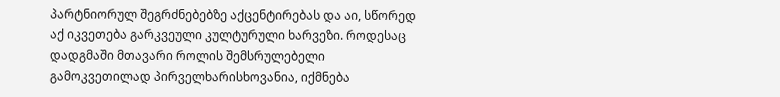პარტნიორულ შეგრძნებებზე აქცენტირებას და აი, სწორედ აქ იკვეთება გარკვეული კულტურული ხარვეზი. როდესაც დადგმაში მთავარი როლის შემსრულებელი გამოკვეთილად პირველხარისხოვანია, იქმნება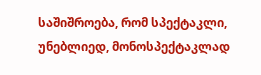საშიშროება, რომ სპექტაკლი, უნებლიედ, მონოსპექტაკლად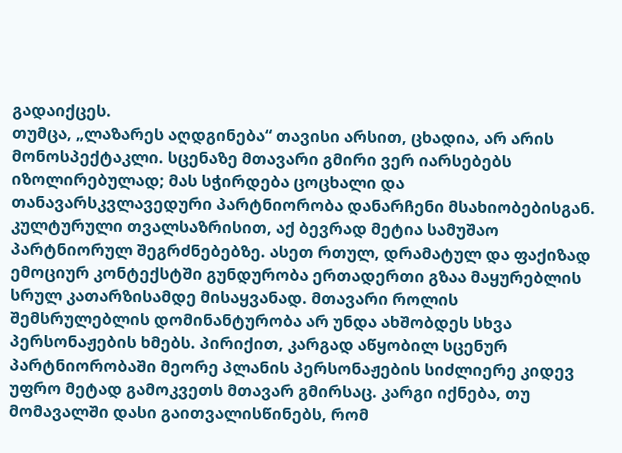გადაიქცეს.
თუმცა, „ლაზარეს აღდგინება“ თავისი არსით, ცხადია, არ არის მონოსპექტაკლი. სცენაზე მთავარი გმირი ვერ იარსებებს იზოლირებულად; მას სჭირდება ცოცხალი და თანავარსკვლავედური პარტნიორობა დანარჩენი მსახიობებისგან. კულტურული თვალსაზრისით, აქ ბევრად მეტია სამუშაო პარტნიორულ შეგრძნებებზე. ასეთ რთულ, დრამატულ და ფაქიზად ემოციურ კონტექსტში გუნდურობა ერთადერთი გზაა მაყურებლის სრულ კათარზისამდე მისაყვანად. მთავარი როლის შემსრულებლის დომინანტურობა არ უნდა ახშობდეს სხვა პერსონაჟების ხმებს. პირიქით, კარგად აწყობილ სცენურ პარტნიორობაში მეორე პლანის პერსონაჟების სიძლიერე კიდევ უფრო მეტად გამოკვეთს მთავარ გმირსაც. კარგი იქნება, თუ მომავალში დასი გაითვალისწინებს, რომ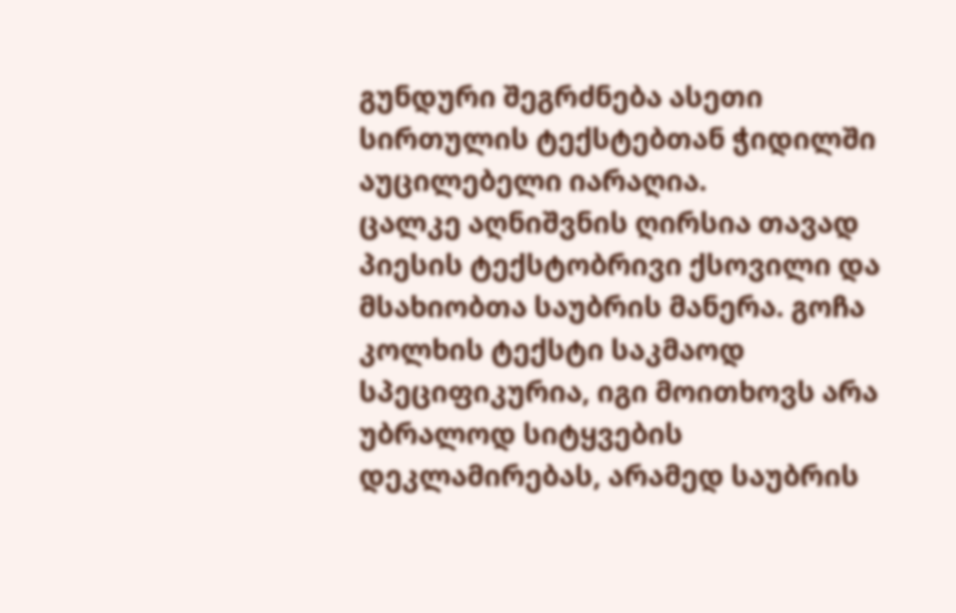გუნდური შეგრძნება ასეთი სირთულის ტექსტებთან ჭიდილში აუცილებელი იარაღია.
ცალკე აღნიშვნის ღირსია თავად პიესის ტექსტობრივი ქსოვილი და მსახიობთა საუბრის მანერა. გოჩა კოლხის ტექსტი საკმაოდ სპეციფიკურია, იგი მოითხოვს არა უბრალოდ სიტყვების დეკლამირებას, არამედ საუბრის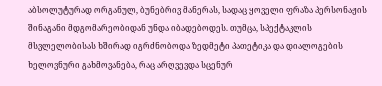აბსოლუტურად ორგანულ, ბუნებრივ მანერას, სადაც ყოველი ფრაზა პერსონაჟის შინაგანი მდგომარეობიდან უნდა იბადებოდეს. თუმცა, სპექტაკლის მსვლელობისას ხშირად იგრძნობოდა ზედმეტი პათეტიკა და დიალოგების ხელოვნური გახმოვანება, რაც არღვევდა სცენურ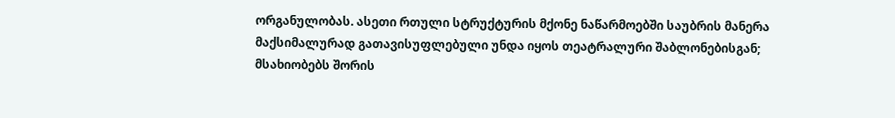ორგანულობას. ასეთი რთული სტრუქტურის მქონე ნაწარმოებში საუბრის მანერა მაქსიმალურად გათავისუფლებული უნდა იყოს თეატრალური შაბლონებისგან; მსახიობებს შორის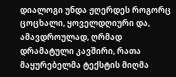დიალოგი უნდა ჟღერდეს როგორც ცოცხალი, ყოველდღიური და, ამავდროულად, ღრმად დრამატული კავშირი, რათა მაყურებელმა ტექსტის მიღმა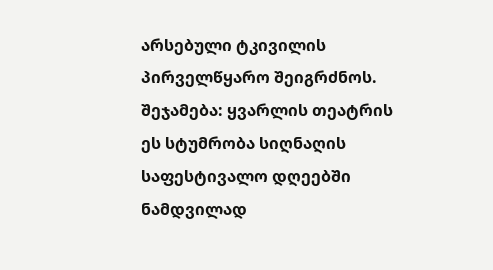არსებული ტკივილის პირველწყარო შეიგრძნოს.
შეჯამება: ყვარლის თეატრის ეს სტუმრობა სიღნაღის საფესტივალო დღეებში ნამდვილად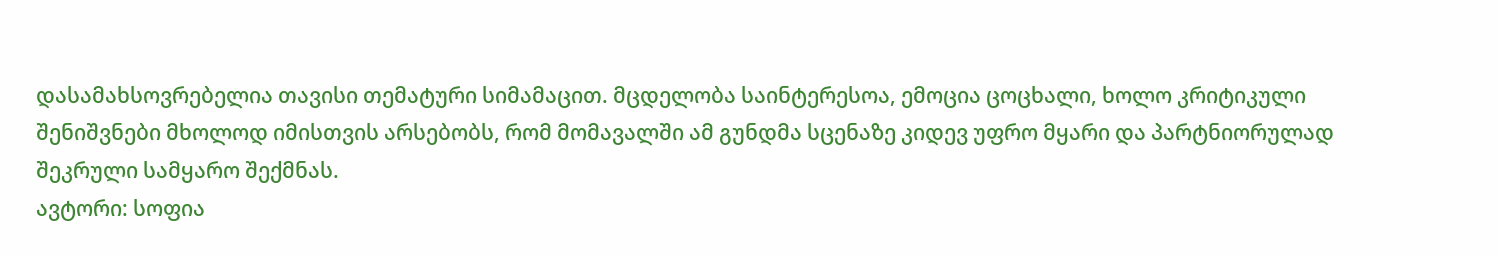დასამახსოვრებელია თავისი თემატური სიმამაცით. მცდელობა საინტერესოა, ემოცია ცოცხალი, ხოლო კრიტიკული შენიშვნები მხოლოდ იმისთვის არსებობს, რომ მომავალში ამ გუნდმა სცენაზე კიდევ უფრო მყარი და პარტნიორულად შეკრული სამყარო შექმნას.
ავტორი: სოფია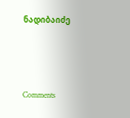ნადიბაიძე





Comments